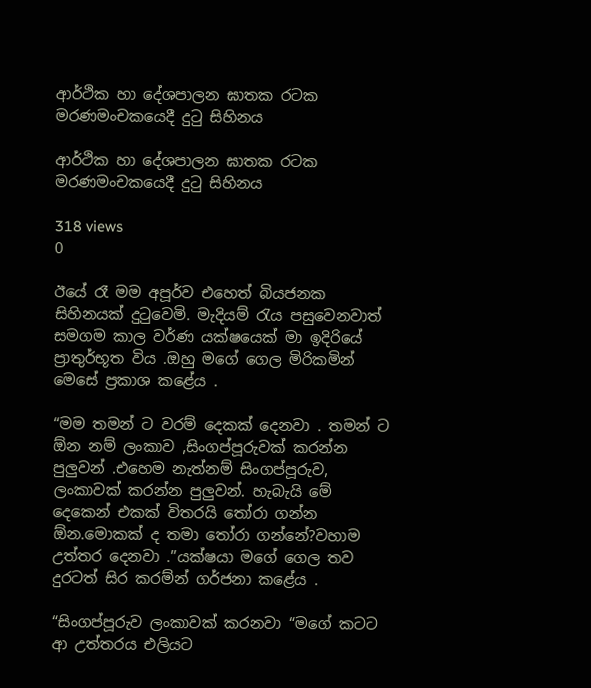ආර්ථික හා දේශපාලන ඝාතක රටක මරණමංචකයෙදී දුටු සිහිනය

ආර්ථික හා දේශපාලන ඝාතක රටක මරණමංචකයෙදී දුටු සිහිනය

318 views
0

ඊයේ රෑ මම අපූර්ව එහෙත් බියජනක සිහිනයක් දුටුවෙමි. මැදියම් රැය පසුවෙනවාත්  සමගම කාල වර්ණ යක්ෂයෙක් මා ඉදිරියේ  ප්‍රාතුර්භූත විය .ඔහු මගේ ගෙල මිරිකමින් මෙසේ ප්‍රකාශ කළේය .

“මම තමන් ට වරම් දෙකක් දෙනවා . තමන් ට ඕන නම් ලංකාව ,සිංගප්පූරුවක් කරන්න පුලුවන් .එහෙම නැත්නම් සිංගප්පූරුව, ලංකාවක් කරන්න පුලුවන්. හැබැයි මේ දෙකෙන් එකක් විතරයි තෝරා ගන්න ඕන.මොකක් ද තමා තෝරා ගන්නේ?වහාම උත්තර දෙනවා .”යක්ෂයා මගේ ගෙල තව දුරටත් සිර කරම්න් ගර්ජනා කළේය .

“සිංගප්පූරුව ලංකාවක් කරනවා “මගේ කටට ආ උත්තරය එලියට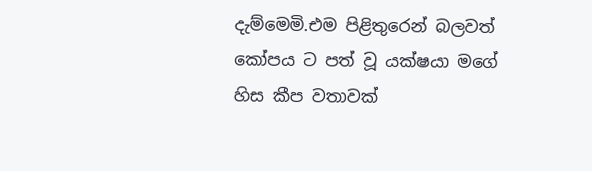දැම්මෙමි.එම පිළිතුරෙන් බලවත් කෝපය ට පත් වූ යක්ෂයා මගේ හිස කීප වතාවක්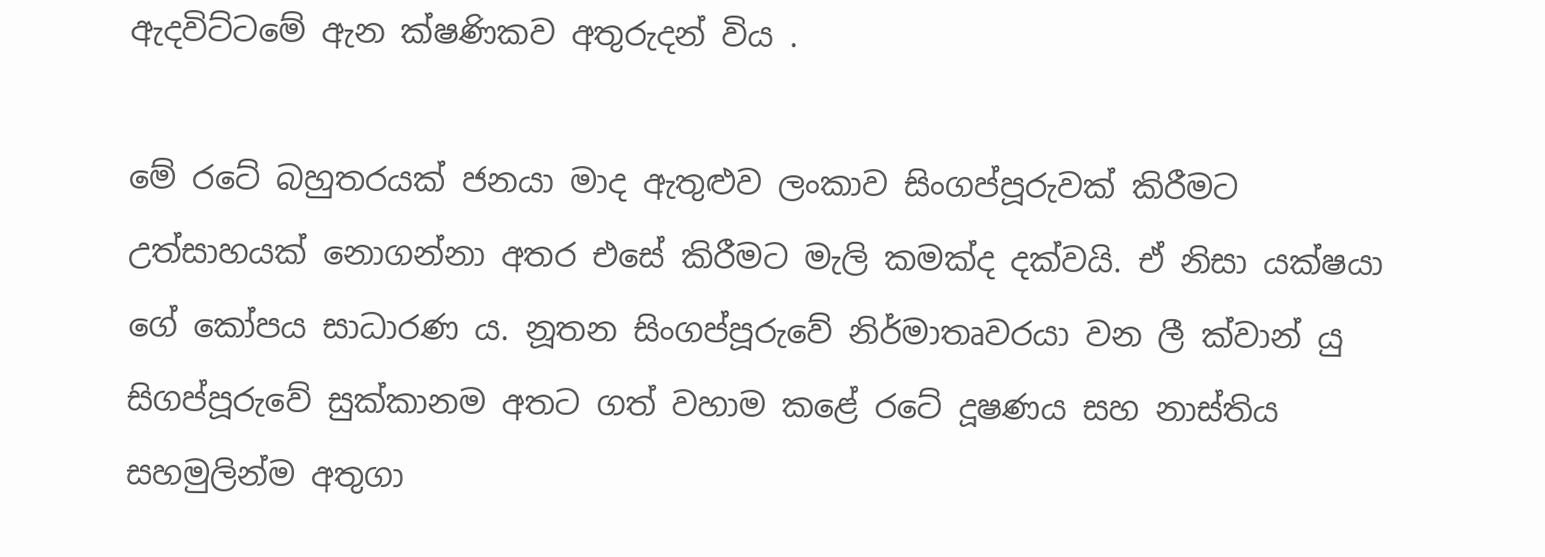ඇදවිට්ටමේ ඇන ක්ෂණිකව අතුරුදන් විය .

මේ රටේ බහුතරයක් ජනයා මාද ඇතුළුව ලංකාව සිංගප්පූරුවක් කිරීමට උත්සාහයක් නොගන්නා අතර එසේ කිරීමට මැලි කමක්ද දක්වයි. ඒ නිසා යක්ෂයා ගේ කෝපය සාධාරණ ය. නූතන සිංගප්පූරුවේ නිර්මාතෘවරයා වන ලී ක්වාන් යු සිගප්පූරුවේ සුක්කානම අතට ගත් වහාම කළේ රටේ දූෂණය සහ නාස්තිය සහමුලින්ම අතුගා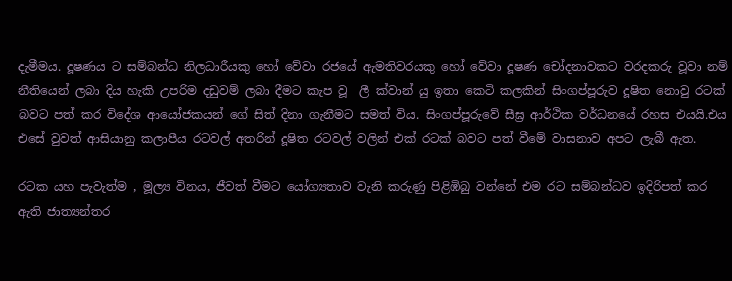දැමීමය. දූෂණය ට සම්බන්ධ නිලධාරීයකු හෝ වේවා රජයේ ඇමතිවරයකු හෝ වේවා දූෂණ චෝදනාවකට වරදකරු වූවා නම් නීතියෙන් ලබා දිය හැකි උපරිම දඩුවම් ලබා දීමට කැප වූ  ලී ක්වාන් යු ඉතා කෙටි කලකින් සිංගප්පූරුව දූෂිත නොවු රටක් බවට පත් කර විදේශ ආයෝජකයන් ගේ සිත් දිනා ගැනීමට සමත් විය. සිංගප්පූරුවේ සීඝ්‍ර ආර්ථික වර්ධනයේ රහස එයයි.එය එසේ වුවත් ආසියානු කලාපීය රටවල් අතරින් දූෂිත රටවල් වලින් එක් රටක් බවට පත් වීමේ වාසනාව අපට ලැබී ඇත.

රටක යහ පැවැත්ම , මූල්‍ය විනය, ජීවත් වීමට යෝග්‍යතාව වැනි කරුණු පිළිඹිබු වන්නේ එම රට සම්බන්ධව ඉදිරිපත් කර ඇති ජාත්‍යන්තර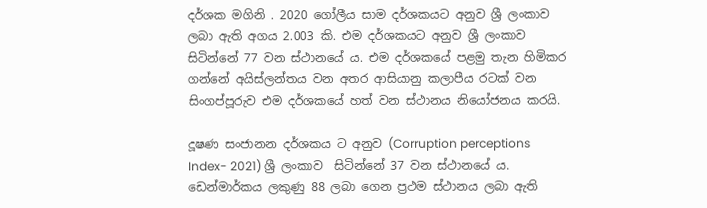දර්ශක මගිනි . 2020 ගෝලීය සාම දර්ශකයට අනුව ශ්‍රී ලංකාව ලබා ඇති අගය 2.003 කි. එම දර්ශකයට අනුව ශ්‍රී ලංකාව සිටින්නේ 77 වන ස්ථානයේ ය. එම දර්ශකයේ පළමු තැන හිමිකර ගන්නේ අයිස්ලන්තය වන අතර ආසියානු කලාපීය රටක් වන සිංගප්පූරුව එම දර්ශකයේ හත් වන ස්ථානය නියෝජනය කරයි.

දූෂණ සංජානන දර්ශකය ට අනුව (Corruption perceptions Index- 2021) ශ්‍රී ලංකාව  සිටින්නේ 37 වන ස්ථානයේ ය. ඩෙන්මාර්කය ලකුණු 88 ලබා ගෙන ප්‍රථම ස්ථානය ලබා ඇති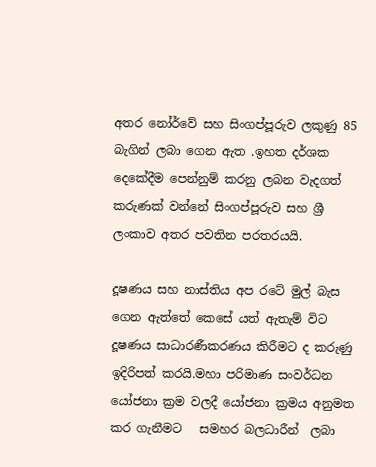අතර නෝර්වේ සහ සිංගප්පූරුව ලකුණු 85 බැගින් ලබා ගෙන ඇත .ඉහත දර්ශක දෙකේදීම පෙන්නුම් කරනු ලබන වැදගත් කරුණක් වන්නේ සිංගප්පූරුව සහ ශ්‍රී ලංකාව අතර පවතින පරතරයයි.

දූෂණය සහ නාස්තිය අප රටේ මුල් බැස ගෙන ඇත්තේ කෙසේ යත් ඇතැම් විට දූෂණය සාධාරණීකරණය කිරීමට ද කරුණු ඉදිරිපත් කරයි.මහා පරිමාණ සංවර්ධන යෝජනා ක්‍රම වලදී යෝජනා ක්‍රමය අනුමත කර ගැනීමට   සමහර බලධාරීන්  ලබා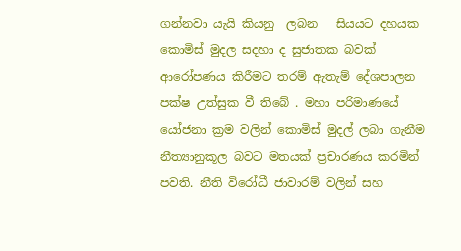ගන්නවා යැයි කියනු  ලබන   සියයට දහයක   කොමිස් මුදල සදහා ද සුජාතක බවක් ආරෝපණය කිරීමට තරම් ඇතැම් දේශපාලන පක්ෂ උත්සුක වී තිබේ . මහා පරිමාණයේ යෝජනා ක්‍රම වලින් කොමිස් මුදල් ලබා ගැනීම නීත්‍යානුකූල බවට මතයක් ප්‍රචාරණය කරමින් පවති. නීති විරෝධී ජාවාරම් වලින් සහ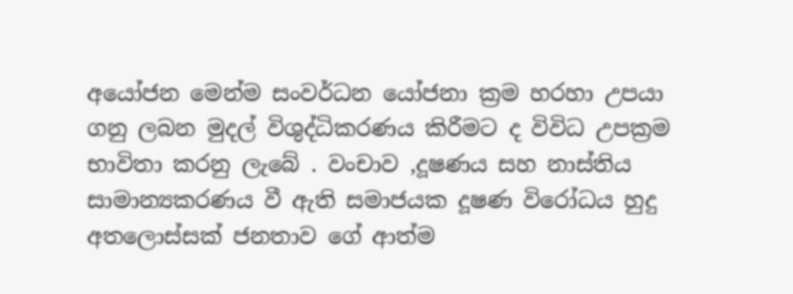අයෝජන මෙන්ම සංවර්ධන යෝජනා ක්‍රම හරහා උපයා ගනු ලබන මුදල් විශුද්ධිකරණය කිරීමට ද විවිධ උපක්‍රම භාවිතා කරනු ලැබේ . වංචාව ,දූෂණය සහ නාස්තිය සාමාන්‍යකරණය වී ඇති සමාජයක දූෂණ විරෝධය හුදු අතලොස්සක් ජනතාව ගේ ආත්ම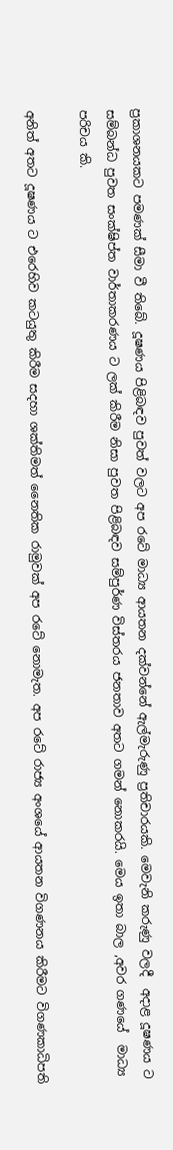ප්‍රකාශනයකට පමණක් සීමා වී තිබේ. දූෂණය පිළිබඳව පුවත් වලට අප රටේ මාධ්‍ය ආයතන දක්වන්නේ ඇල්මැරුණු ප්‍රතිචාරයකි. මෙවැනි කරුණු වලදී  අදාළ දූෂණය ට සම්බන්ධ පුවත සංක්ෂිප්ත වාර්තාකරණය ට ලක් කිරීම නිසා පුවත පිළිබඳව සම්පුර්ණ විස්තරය ජනතාව අතට ගමන් නොකරයි. මෙය ඉතා බාල ,අවර ගණයේ  මාධ්‍ය පරිචය කි.

අනිත් අතට දූෂණය ට එරෙහිව කටයුතු කිරීම සදහා ශක්තිමත් නෛතික රාමුවක් අප රටේ නොමැත. අප රටේ රාජ්‍ය අංශයේ ආයතන විගණනය කිරීමට විගණකාධිපති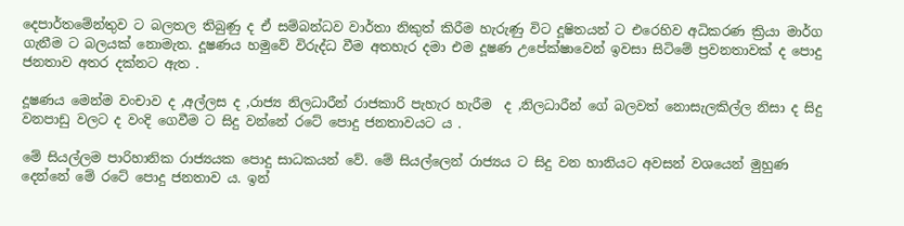දෙපාර්තමේන්තුව ට බලතල තිබුණු ද ඒ සම්බන්ධව වාර්තා නිකුත් කිරීම හැරුණු විට දූෂිතයන් ට එරෙහිව අධිකරණ ක්‍රියා මාර්ග ගැනීම ට බලයක් නොමැත. දූෂණය හමුවේ විරුද්ධ වීම අතහැර දමා එම දූෂණ උපේක්ෂාවෙන් ඉවසා සිටිමේ ප්‍රවනතාවක් ද පොදු ජනතාව අතර දක්නට ඇත .

දූෂණය මෙන්ම වංචාව ද ,අල්ලස ද ,රාජ්‍ය නිලධාරීන් රාජකාරි පැහැර හැරීම  ද ,නිලධාරීන් ගේ බලවත් නොසැලකිල්ල නිසා ද සිදු වනපාඩු වලට ද වංදි ගෙවීම ට සිදු වන්නේ රටේ පොදු ජනතාවයට ය .

මේ සියල්ලම පාරිහානික රාජ්‍යයක පොදු සාධකයන් වේ. මේ සියල්ලෙන් රාජ්‍යය ට සිදු වන හානියට අවසන් වශයෙන් මුහුණ දෙන්නේ මේ රටේ පොදු ජනතාව ය. ඉන්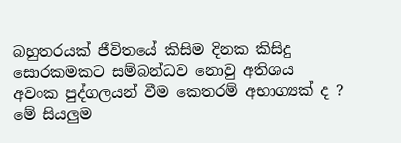බහුතරයක් ජීවිතයේ කිසිම දිනක කිසිදු සොරකමකට සම්බන්ධව නොවු අතිශය අවංක පුද්ගලයන් වීම කෙතරම් අභාග්‍යක් ද ? මේ සියලුම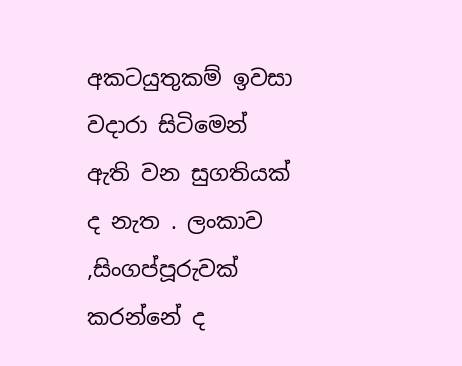අකටයුතුකම් ඉවසා වදාරා සිටිමෙන් ඇති වන සුගතියක් ද නැත . ලංකාව ,සිංගප්පූරුවක් කරන්නේ ද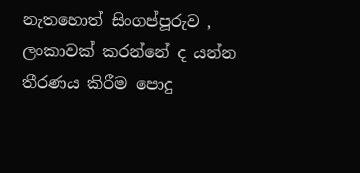නැතහොත් සිංගප්පූරුව , ලංකාවක් කරන්නේ ද යන්න තීරණය කිරීම පොදු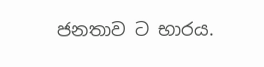ජනතාව ට භාරය.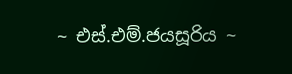~ එස්.එම්.ජයසූරිය ~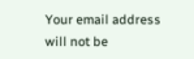Your email address will not be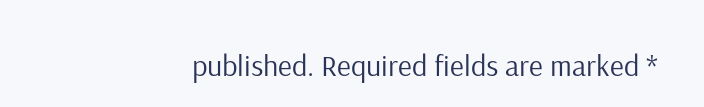published. Required fields are marked *